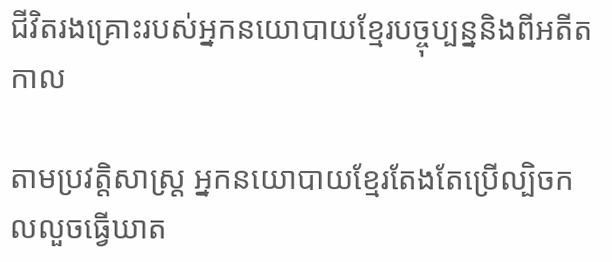ជីវិតរងគ្រោះរបស់អ្នកនយោបាយខ្មែរបច្ចុប្បន្ននិងពីអតីតកាល

តាមប្រវត្តិសាស្ត្រ អ្នកនយោបាយខ្មែរតែងតែប្រើល្បិចកលលួចធ្វើឃាត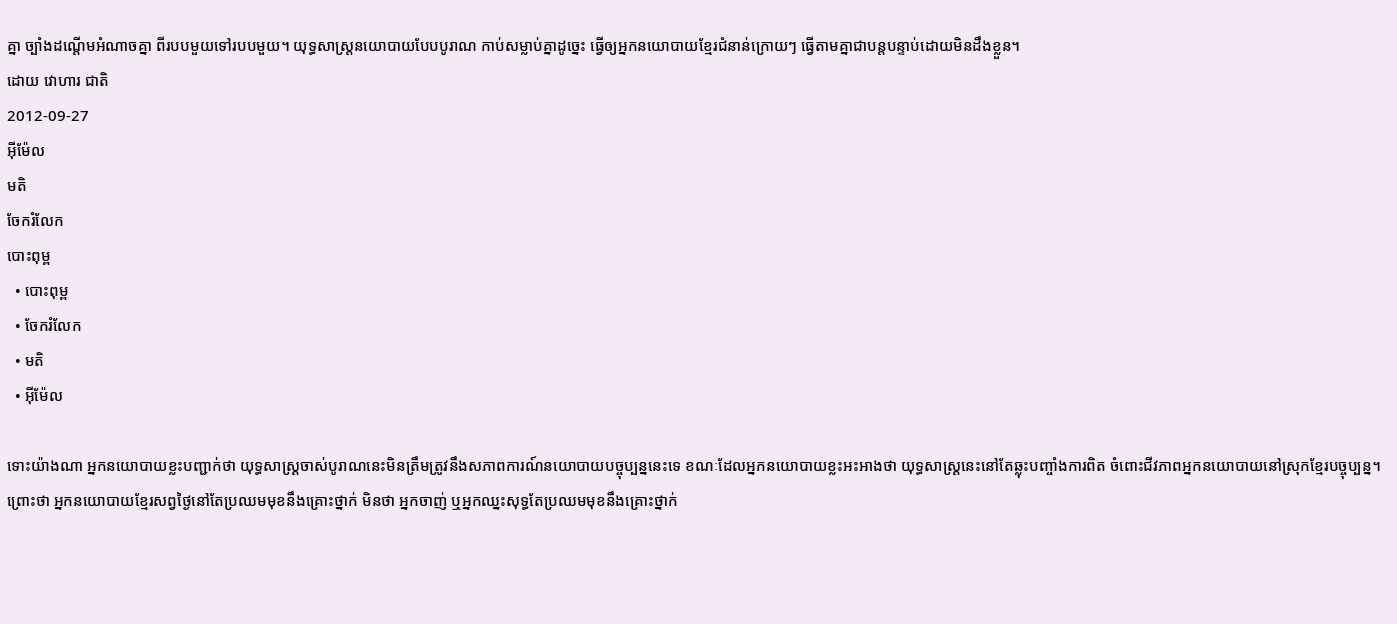គ្នា ច្បាំងដណ្ដើមអំណាចគ្នា ពីរបបមួយទៅរបបមួយ។ យុទ្ធសាស្ត្រនយោបាយបែបបូរាណ កាប់សម្លាប់គ្នាដូច្នេះ ធ្វើឲ្យអ្នកនយោបាយខ្មែរជំនាន់ក្រោយៗ ធ្វើតាមគ្នាជាបន្តបន្ទាប់ដោយមិនដឹងខ្លួន។
ដោយ វោហារ ជាតិ
2012-09-27
អ៊ីម៉ែល
មតិ
ចែករំលែក
បោះពុម្ព
  • បោះពុម្ព
  • ចែករំលែក
  • មតិ
  • អ៊ីម៉ែល

ទោះយ៉ាងណា អ្នកនយោបាយខ្លះបញ្ជាក់ថា យុទ្ធសាស្ត្រចាស់បូរាណនេះមិនត្រឹមត្រូវនឹងសភាពការណ៍នយោបាយបច្ចុប្បន្ននេះទេ ខណៈដែលអ្នកនយោបាយខ្លះអះអាងថា យុទ្ធសាស្ត្រនេះនៅតែឆ្លុះបញ្ចាំងការពិត ចំពោះជីវភាពអ្នកនយោបាយនៅស្រុកខ្មែរបច្ចុប្បន្ន។ ព្រោះថា អ្នកនយោបាយខ្មែរសព្វថ្ងៃនៅតែប្រឈមមុខនឹងគ្រោះថ្នាក់ មិនថា អ្នកចាញ់ ឬអ្នកឈ្នះសុទ្ធតែប្រឈមមុខនឹងគ្រោះថ្នាក់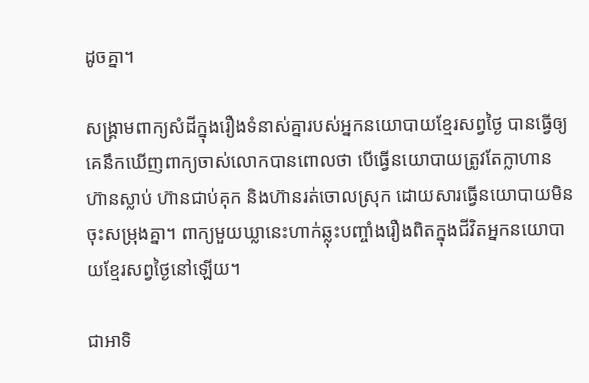ដូចគ្នា។

សង្គ្រាមពាក្យសំដីក្នុងរឿងទំនាស់គ្នារបស់អ្នកនយោបាយខ្មែរសព្វថ្ងៃ បានធ្វើឲ្យគេនឹកឃើញពាក្យចាស់លោកបានពោលថា បើធ្វើនយោបាយត្រូវតែក្លាហាន ហ៊ានស្លាប់ ហ៊ានជាប់គុក និងហ៊ានរត់ចោលស្រុក ដោយសារធ្វើនយោបាយមិនចុះសម្រុងគ្នា។ ពាក្យមួយឃ្លានេះហាក់ឆ្លុះបញ្ចាំងរឿងពិតក្នុងជីវិតអ្នកនយោបាយខ្មែរសព្វថ្ងៃនៅឡើយ។

ជាអាទិ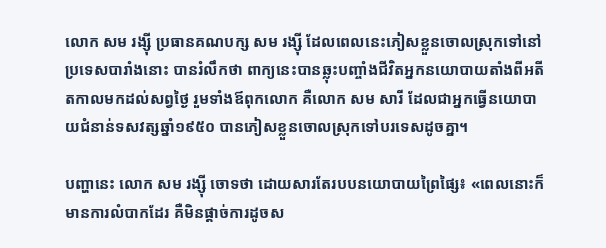លោក សម រង្ស៊ី ប្រធានគណបក្ស សម រង្ស៊ី ដែលពេលនេះភៀសខ្លួនចោលស្រុកទៅនៅប្រទេសបារាំងនោះ បានរំលឹកថា ពាក្យនេះបានឆ្លុះបញ្ចាំងជីវិតអ្នកនយោបាយតាំងពីអតីតកាលមកដល់សព្វថ្ងៃ រួមទាំងឪពុកលោក គឺលោក សម សារី ដែលជាអ្នកធ្វើនយោបាយជំនាន់ទសវត្សឆ្នាំ១៩៥០ បានភៀសខ្លួនចោលស្រុកទៅបរទេសដូចគ្នា។

បញ្ហានេះ លោក សម រង្ស៊ី ចោទថា ដោយសារតែរបបនយោបាយព្រៃផ្សៃ៖ «ពេលនោះក៏មានការលំបាកដែរ គឺមិនផ្ដាច់ការដូចស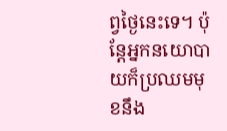ព្វថ្ងៃនេះទេ។ ប៉ុន្តែអ្នកនយោបាយក៏ប្រឈមមុខនឹង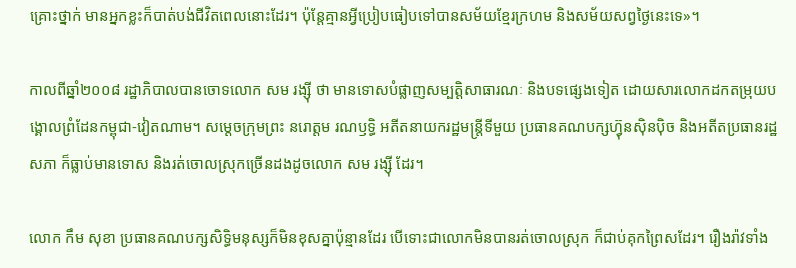គ្រោះថ្នាក់ មានអ្នកខ្លះក៏បាត់បង់ជីវិតពេលនោះដែរ។ ប៉ុន្តែគ្មានអ្វីប្រៀបធៀបទៅបានសម័យខ្មែរក្រហម និងសម័យសព្វថ្ងៃនេះទេ»។

កាលពីឆ្នាំ២០០៨ រដ្ឋាភិបាលបានចោទលោក សម រង្ស៊ី ថា មានទោសបំផ្លាញសម្បត្តិសាធារណៈ និងបទផ្សេងទៀត ដោយសារលោកដកតម្រុយបង្គោលព្រំដែនកម្ពុជា-វៀតណាម។ សម្ដេចក្រុមព្រះ នរោត្តម រណឫទ្ធិ អតីតនាយករដ្ឋមន្ត្រីទីមួយ ប្រធានគណបក្សហ៊្វុនស៊ិនប៉ិច និងអតីតប្រធានរដ្ឋសភា ក៏ធ្លាប់មានទោស និងរត់ចោលស្រុកច្រើនដងដូចលោក សម រង្ស៊ី ដែរ។

លោក កឹម សុខា ប្រធានគណបក្សសិទ្ធិមនុស្សក៏មិនខុសគ្នាប៉ុន្មានដែរ បើទោះជាលោកមិនបានរត់ចោលស្រុក ក៏ជាប់គុកព្រៃសដែរ។ រឿងរ៉ាវទាំង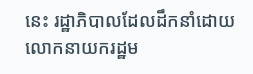នេះ រដ្ឋាភិបាលដែលដឹកនាំដោយលោកនាយករដ្ឋម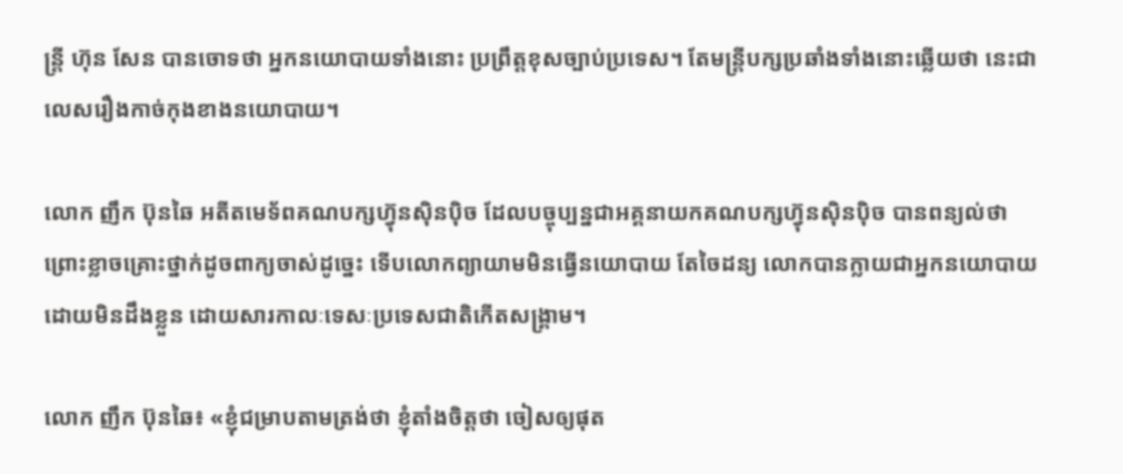ន្ត្រី ហ៊ុន សែន បានចោទថា អ្នកនយោបាយទាំងនោះ ប្រព្រឹត្តខុសច្បាប់ប្រទេស។ តែមន្ត្រីបក្សប្រឆាំងទាំងនោះឆ្លើយថា នេះជាលេសរឿងកាច់កុងខាងនយោបាយ។

លោក ញឹក ប៊ុនឆៃ អតីតមេទ័ពគណបក្សហ៊្វុនស៊ិនប៉ិច ដែលបច្ចុប្បន្នជាអគ្គនាយកគណបក្សហ៊្វុនស៊ិនប៉ិច បានពន្យល់ថា ព្រោះខ្លាចគ្រោះថ្នាក់ដូចពាក្យចាស់ដូច្នេះ ទើបលោកព្យាយាមមិនធ្វើនយោបាយ តែចៃដន្យ លោកបានក្លាយជាអ្នកនយោបាយដោយមិនដឹងខ្លួន ដោយសារកាលៈទេសៈប្រទេសជាតិកើតសង្គ្រាម។

លោក ញឹក ប៊ុនឆៃ៖ «ខ្ញុំជម្រាបតាមត្រង់ថា ខ្ញុំតាំងចិត្តថា ចៀសឲ្យផុត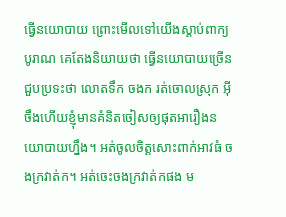ធ្វើនយោបាយ ព្រោះមើលទៅយើងស្ដាប់ពាក្យបូរាណ គេតែងនិយាយថា ធ្វើនយោបាយច្រើនជួបប្រទះថា លោតទឹក ចងក រត់ចោលស្រុក អ៊ីចឹងហើយខ្ញុំមានគំនិតចៀសឲ្យផុតអារឿងនយោបាយហ្នឹង។ អត់ចូលចិត្តសោះពាក់អាវធំ ចងក្រវាត់ក។ អត់ចេះចងក្រវាត់កផង ម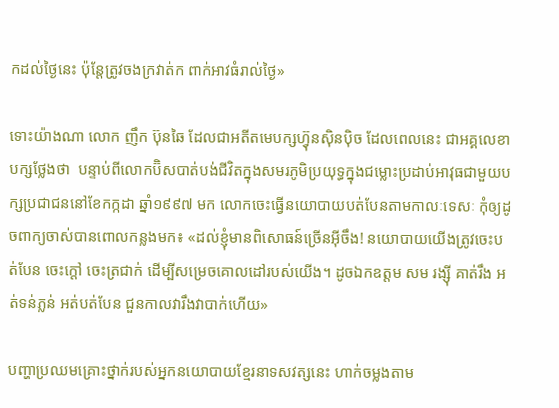កដល់ថ្ងៃនេះ ប៉ុន្តែត្រូវចងក្រវាត់ក ពាក់អាវធំរាល់ថ្ងៃ»

ទោះយ៉ាងណា លោក ញឹក ប៊ុនឆៃ ដែលជាអតីតមេបក្សហ៊្វុនស៊ិនប៉ិច ដែលពេលនេះ ជាអគ្គលេខាបក្សថ្លែងថា  បន្ទាប់ពីលោកប៊ិសបាត់បង់ជីវិតក្នុងសមរភូមិប្រយុទ្ធក្នុងជម្លោះប្រដាប់អាវុធជាមួយបក្សប្រជាជននៅខែកក្កដា ឆ្នាំ១៩៩៧ មក លោកចេះធ្វើនយោបាយបត់បែនតាមកាលៈទេសៈ កុំឲ្យដូចពាក្យចាស់បានពោលកន្លងមក៖ «ដល់ខ្ញុំមានពិសោធន៍ច្រើនអ៊ីចឹង! នយោបាយយើងត្រូវចេះបត់បែន ចេះក្ដៅ ចេះត្រជាក់ ដើម្បីសម្រេចគោលដៅរបស់យើង។ ដូចឯកឧត្ដម សម រង្ស៊ី គាត់រឹង អត់ទន់ភ្លន់ អត់បត់បែន ជួនកាលវារឹងវាបាក់ហើយ»

បញ្ហាប្រឈមគ្រោះថ្នាក់របស់អ្នកនយោបាយខ្មែរនាទសវត្សនេះ ហាក់ចម្លងតាម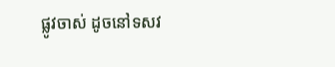ផ្លូវចាស់ ដូចនៅទសវ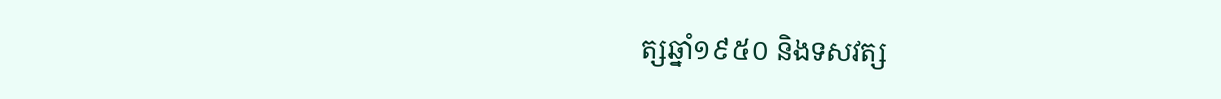ត្សឆ្នាំ១៩៥០ និងទសវត្ស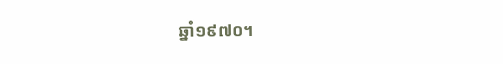ឆ្នាំ១៩៧០។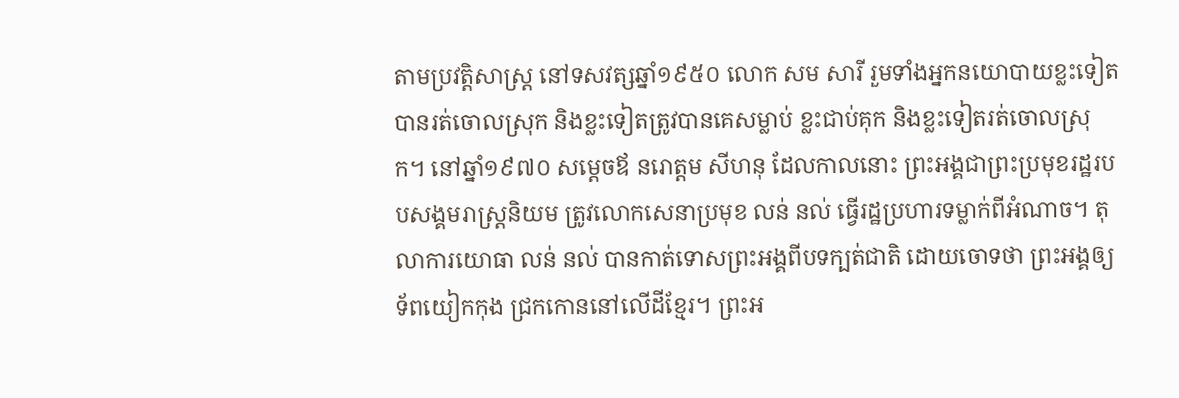តាមប្រវត្តិសាស្ត្រ នៅទសវត្សឆ្នាំ១៩៥០ លោក សម សារី រួមទាំងអ្នកនយោបាយខ្លះទៀតបានរត់ចោលស្រុក និងខ្លះទៀតត្រូវបានគេសម្លាប់ ខ្លះជាប់គុក និងខ្លះទៀតរត់ចោលស្រុក។ នៅឆ្នាំ១៩៧០ សម្ដេចឪ នរោត្តម សីហនុ ដែលកាលនោះ ព្រះអង្គជាព្រះប្រមុខរដ្ឋរបបសង្គមរាស្ត្រនិយម ត្រូវលោកសេនាប្រមុខ លន់ នល់ ធ្វើរដ្ឋប្រហារទម្លាក់ពីអំណាច។ តុលាការយោធា លន់ នល់ បានកាត់ទោសព្រះអង្គពីបទក្បត់ជាតិ ដោយចោទថា ព្រះអង្គឲ្យទ័ពយៀកកុង ជ្រកកោននៅលើដីខ្មែរ។ ព្រះអ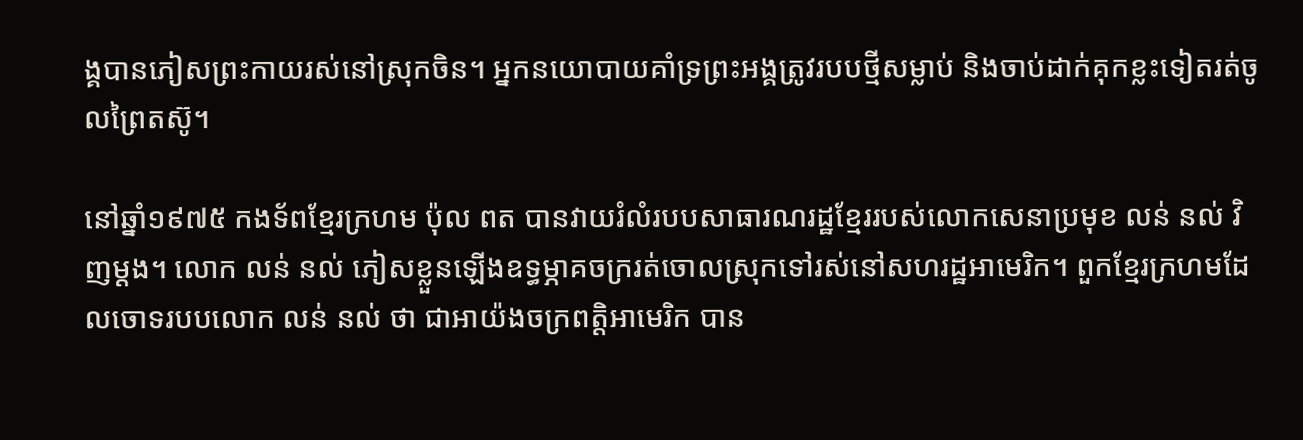ង្គបានភៀសព្រះកាយរស់នៅស្រុកចិន។ អ្នកនយោបាយគាំទ្រព្រះអង្គត្រូវរបបថ្មីសម្លាប់ និងចាប់ដាក់គុកខ្លះទៀតរត់ចូលព្រៃតស៊ូ។

នៅឆ្នាំ១៩៧៥ កងទ័ពខ្មែរក្រហម ប៉ុល ពត បានវាយរំលំរបបសាធារណរដ្ឋខ្មែររបស់លោកសេនាប្រមុខ លន់ នល់ វិញម្ដង។ លោក លន់ នល់ ភៀសខ្លួនឡើងឧទ្ធម្ភាគចក្ររត់ចោលស្រុកទៅរស់នៅសហរដ្ឋអាមេរិក។ ពួកខ្មែរក្រហមដែលចោទរបបលោក លន់ នល់ ថា ជាអាយ៉ងចក្រពត្តិអាមេរិក បាន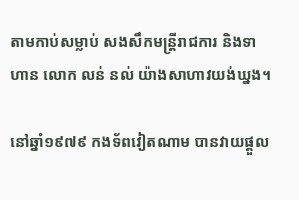តាមកាប់សម្លាប់ សងសឹកមន្ត្រីរាជការ និងទាហាន លោក លន់ នល់ យ៉ាងសាហាវយង់ឃ្នង។

នៅឆ្នាំ១៩៧៩ កងទ័ពវៀតណាម បានវាយផ្ដួល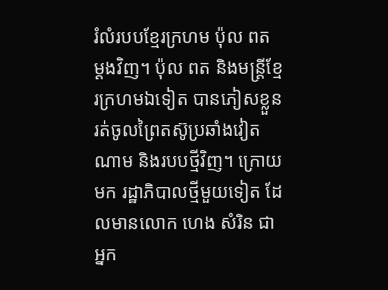រំលំរបបខ្មែរក្រហម ប៉ុល ពត ម្ដងវិញ។ ប៉ុល ពត និងមន្ត្រីខ្មែរក្រហមឯទៀត បានភៀសខ្លួន រត់ចូលព្រៃតស៊ូប្រឆាំងវៀតណាម និងរបបថ្មីវិញ។ ក្រោយមក រដ្ឋាភិបាលថ្មីមួយទៀត ដែលមានលោក ហេង សំរិន ជាអ្នក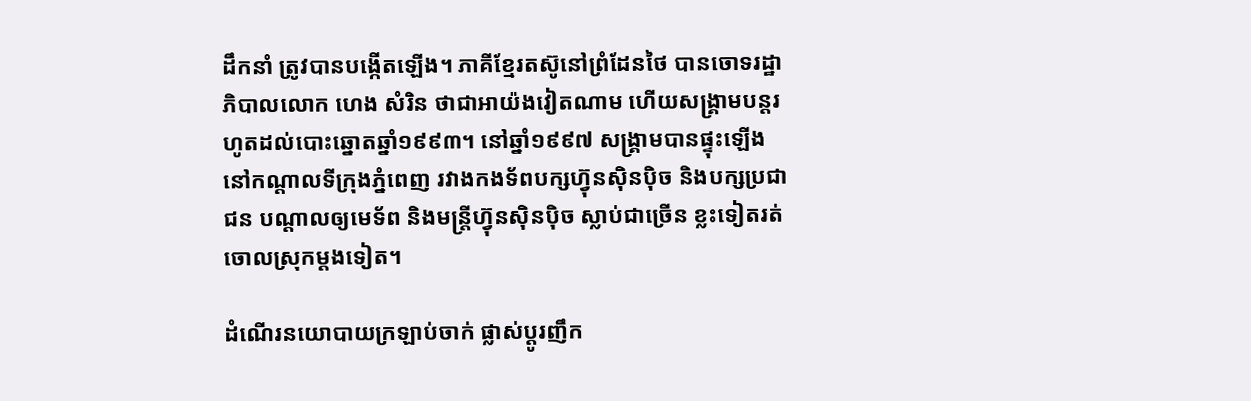ដឹកនាំ ត្រូវបានបង្កើតឡើង។ ភាគីខ្មែរតស៊ូនៅព្រំដែនថៃ បានចោទរដ្ឋាភិបាលលោក ហេង សំរិន ថាជាអាយ៉ងវៀតណាម ហើយសង្គ្រាមបន្តរហូតដល់បោះឆ្នោតឆ្នាំ១៩៩៣។ នៅឆ្នាំ១៩៩៧ សង្គ្រាមបានផ្ទុះឡើងនៅកណ្ដាលទីក្រុងភ្នំពេញ រវាងកងទ័ពបក្សហ៊្វុនស៊ិនប៉ិច និងបក្សប្រជាជន បណ្ដាលឲ្យមេទ័ព និងមន្ត្រីហ៊្វុនស៊ិនប៉ិច ស្លាប់ជាច្រើន ខ្លះទៀតរត់ចោលស្រុកម្ដងទៀត។

ដំណើរនយោបាយក្រឡាប់ចាក់ ផ្លាស់ប្ដូរញឹក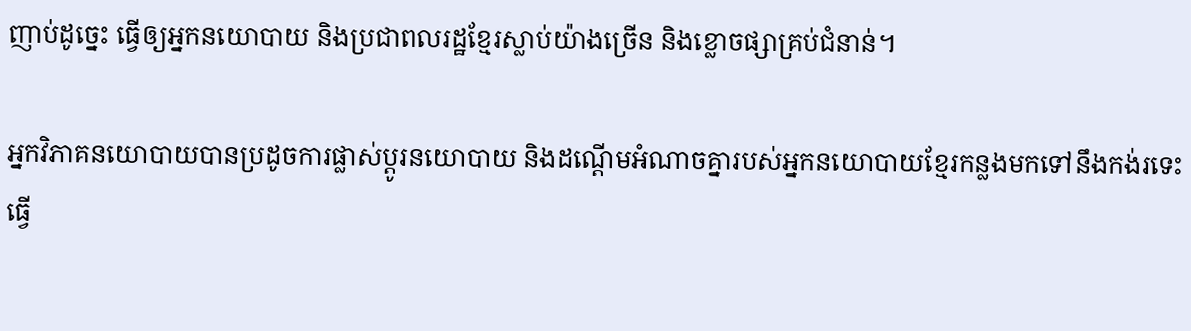ញាប់ដូច្នេះ ធ្វើឲ្យអ្នកនយោបាយ និងប្រជាពលរដ្ឋខ្មែរស្លាប់យ៉ាងច្រើន និងខ្លោចផ្សាគ្រប់ជំនាន់។

អ្នកវិភាគនយោបាយបានប្រដូចការផ្លាស់ប្ដូរនយោបាយ និងដណ្ដើមអំណាចគ្នារបស់អ្នកនយោបាយខ្មែរកន្លងមកទៅនឹងកង់រទេះធ្វើ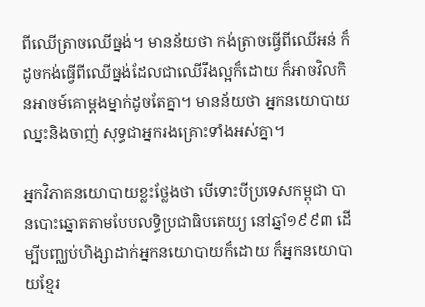ពីឈើត្រាចឈើធ្នង់។ មានន័យថា កង់ត្រាចធ្វើពីឈើអន់ ក៏ដូចកង់ធ្វើពីឈើធ្នង់ដែលជាឈើរឹងល្អក៏ដោយ ក៏អាចវិលកិនអាចម៍គោម្ដងម្នាក់ដូចតែគ្នា។ មានន័យថា អ្នកនយោបាយឈ្នះនិងចាញ់ សុទ្ធជាអ្នករងគ្រោះទាំងអស់គ្នា។

អ្នកវិភាគនយោបាយខ្លះថ្លែងថា បើទោះបីប្រទេសកម្ពុជា បានបោះឆ្នោតតាមបែបលទ្ធិប្រជាធិបតេយ្យ នៅឆ្នាំ១៩៩៣ ដើម្បីបញ្ឈប់ហិង្សាដាក់អ្នកនយោបាយក៏ដោយ ក៏អ្នកនយោបាយខ្មែរ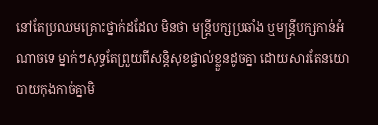នៅតែប្រឈមគ្រោះថ្នាក់ដដែល មិនថា មន្ត្រីបក្សប្រឆាំង ឬមន្ត្រីបក្សកាន់អំណាចទេ ម្នាក់ៗសុទ្ធតែព្រួយពីសន្តិសុខផ្ទាល់ខ្លួនដូចគ្នា ដោយសារតែនយោបាយកុងកាច់គ្នាមិ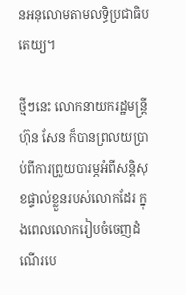នអនុលោមតាមលទ្ធិប្រជាធិបតេយ្យ។

ថ្មីៗនេះ លោកនាយករដ្ឋមន្ត្រី ហ៊ុន សែន ក៏បានព្រលយប្រាប់ពីការព្រួយបារម្ភអំពីសន្តិសុខផ្ទាល់ខ្លួនរបស់លោកដែរ ក្នុងពេលលោករៀបចំចេញដំណើរបេ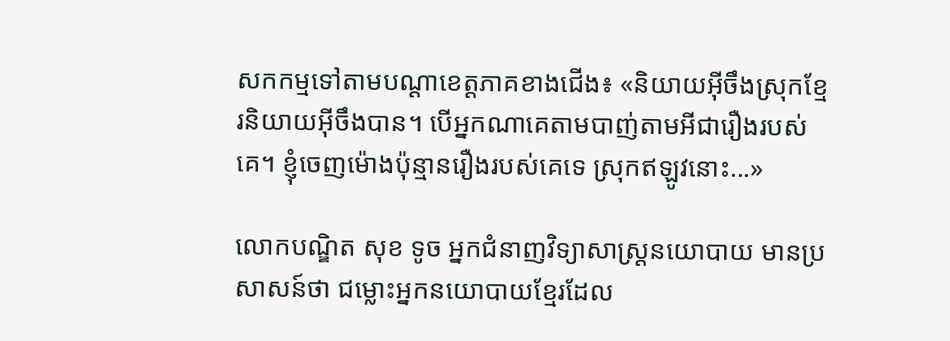សកកម្មទៅតាមបណ្ដាខេត្តភាគខាងជើង៖ «និយាយអ៊ីចឹងស្រុកខ្មែរនិយាយអ៊ីចឹងបាន។ បើអ្នកណាគេតាមបាញ់តាមអីជារឿងរបស់គេ។ ខ្ញុំចេញម៉ោងប៉ុន្មានរឿងរបស់គេទេ ស្រុកឥឡូវនោះ...»

លោកបណ្ឌិត សុខ ទូច អ្នកជំនាញវិទ្យាសាស្ត្រនយោបាយ មានប្រសាសន៍ថា ជម្លោះអ្នកនយោបាយខ្មែរដែល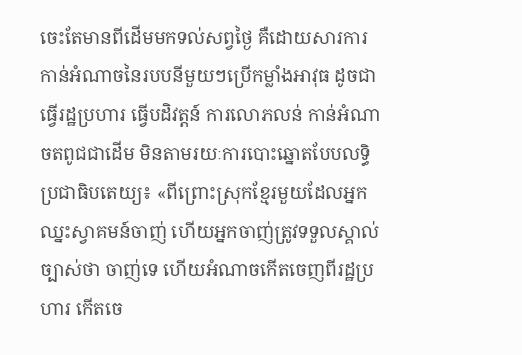ចេះតែមានពីដើមមកទល់សព្វថ្ងៃ គឺដោយសារការកាន់អំណាចនៃរបបនីមួយៗប្រើកម្លាំងអាវុធ ដូចជាធ្វើរដ្ឋប្រហារ ធ្វើបដិវត្តន៍ ការលោភលន់ កាន់អំណាចតពូជជាដើម មិនតាមរយៈការបោះឆ្នោតបែបលទ្ធិប្រជាធិបតេយ្យ៖ «ពីព្រោះស្រុកខ្មែរមួយដែលអ្នកឈ្នះស្វាគមន៍ចាញ់ ហើយអ្នកចាញ់ត្រូវទទួលស្គាល់ច្បាស់ថា ចាញ់ទេ ហើយអំណាចកើតចេញពីរដ្ឋប្រហារ កើតចេ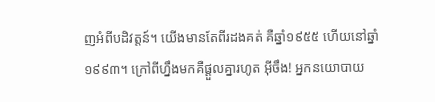ញអំពីបដិវត្តន៍។ យើងមានតែពីរដងគត់ គឺឆ្នាំ១៩៥៥ ហើយនៅឆ្នាំ១៩៩៣។ ក្រៅពីហ្នឹងមកគឺផ្ដួលគ្នារហូត អ៊ីចឹង! អ្នកនយោបាយ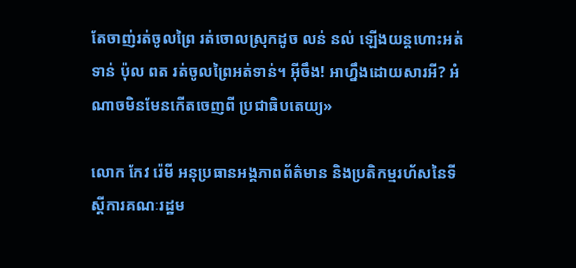តែចាញ់រត់ចូលព្រៃ រត់ចោលស្រុកដូច លន់ នល់ ឡើងយន្តហោះអត់ទាន់ ប៉ុល ពត រត់ចូលព្រៃអត់ទាន់។ អ៊ីចឹង! អាហ្នឹងដោយសារអី? អំណាចមិនមែនកើតចេញពី ប្រជាធិបតេយ្យ»

លោក កែវ រ៉េមី អនុប្រធានអង្គភាពព័ត៌មាន និងប្រតិកម្មរហ័សនៃទីស្ដីការគណៈរដ្ឋម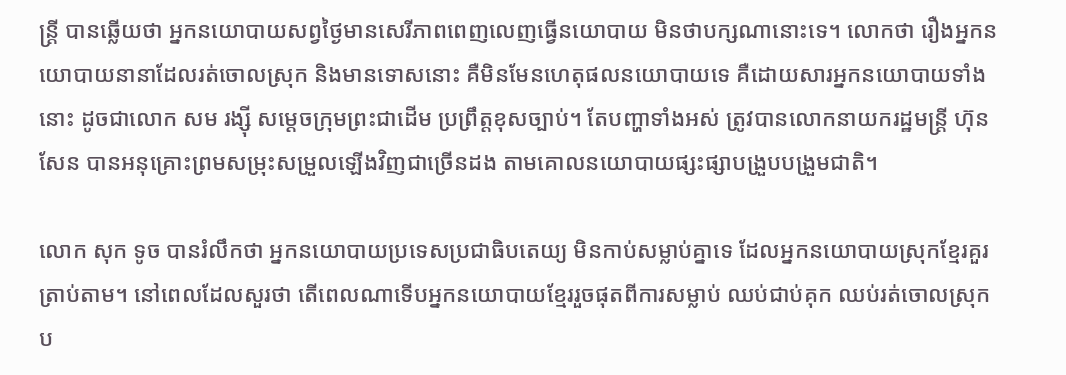ន្ត្រី បានឆ្លើយថា អ្នកនយោបាយសព្វថ្ងៃមានសេរីភាពពេញលេញធ្វើនយោបាយ មិនថាបក្សណានោះទេ។ លោកថា រឿងអ្នកនយោបាយនានាដែលរត់ចោលស្រុក និងមានទោសនោះ គឺមិនមែនហេតុផលនយោបាយទេ គឺដោយសារអ្នកនយោបាយទាំងនោះ ដូចជាលោក សម រង្ស៊ី សម្ដេចក្រុមព្រះជាដើម ប្រព្រឹត្តខុសច្បាប់។ តែបញ្ហាទាំងអស់ ត្រូវបានលោកនាយករដ្ឋមន្ត្រី ហ៊ុន សែន បានអនុគ្រោះព្រមសម្រុះសម្រួលឡើងវិញជាច្រើនដង តាមគោលនយោបាយផ្សះផ្សាបង្រួបបង្រួមជាតិ។

លោក សុក ទូច បានរំលឹកថា អ្នកនយោបាយប្រទេសប្រជាធិបតេយ្យ មិនកាប់សម្លាប់គ្នាទេ ដែលអ្នកនយោបាយស្រុកខ្មែរគួរត្រាប់តាម។ នៅពេលដែលសួរថា តើពេលណាទើបអ្នកនយោបាយខ្មែររួចផុតពីការសម្លាប់ ឈប់ជាប់គុក ឈប់រត់ចោលស្រុកប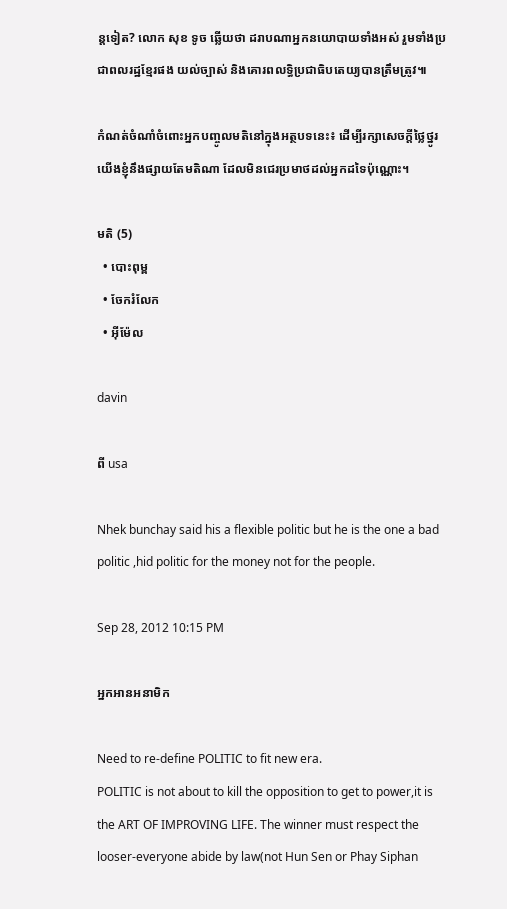ន្តទៀត? លោក សុខ ទូច ឆ្លើយថា ដរាបណាអ្នកនយោបាយទាំងអស់ រួមទាំងប្រជាពលរដ្ឋខ្មែរផង យល់ច្បាស់ និងគោរពលទ្ធិប្រជាធិបតេយ្យបានត្រឹមត្រូវ៕

កំណត់ចំណាំចំពោះអ្នកបញ្ចូលមតិនៅក្នុងអត្ថបទនេះ៖ ដើម្បីរក្សាសេចក្ដីថ្លៃថ្នូរ យើងខ្ញុំនឹងផ្សាយតែមតិណា ដែលមិនជេរប្រមាថដល់អ្នកដទៃប៉ុណ្ណោះ។

មតិ (5)
  • បោះពុម្ព
  • ចែករំលែក
  • អ៊ីម៉ែល

davin

ពី usa

Nhek bunchay said his a flexible politic but he is the one a bad politic ,hid politic for the money not for the people.

Sep 28, 2012 10:15 PM

អ្នកអានអនាមិក

Need to re-define POLITIC to fit new era.
POLITIC is not about to kill the opposition to get to power,it is the ART OF IMPROVING LIFE. The winner must respect the looser-everyone abide by law(not Hun Sen or Phay Siphan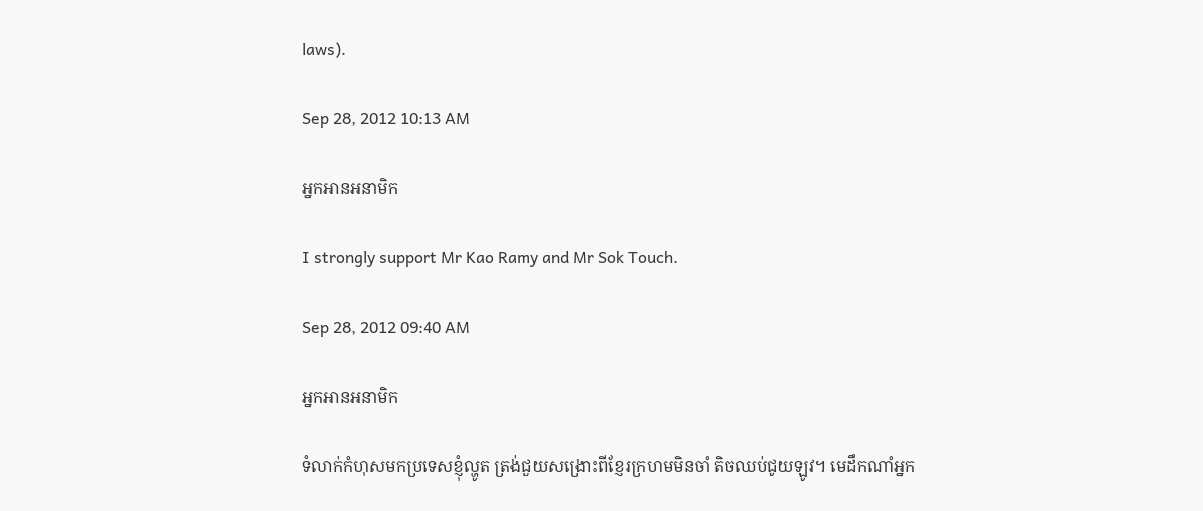laws).

Sep 28, 2012 10:13 AM

អ្នកអានអនាមិក

I strongly support Mr Kao Ramy and Mr Sok Touch.

Sep 28, 2012 09:40 AM

អ្នកអានអនាមិក

ទំលាក់កំហុសមកប្រទេសខ្ញុំល្ហូត ត្រង់ជួយសង្រោះពីខ្ញែរក្រហមមិនចាំ តិចឈប់ជូយឡូវ។ មេដឹកណាំអ្នក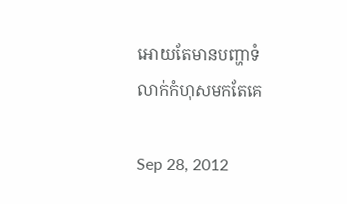អោយតែមានបញ្ហាទំលាក់កំហុសមកតែគេ

Sep 28, 2012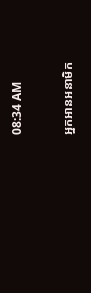08:34 AM

អ្នកអានអនាមិក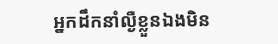អ្នកដឹកនាំល្ងឺខ្លួនឯងមិន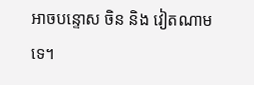អាចបន្ទោស ចិន និង វៀតណាមទេ។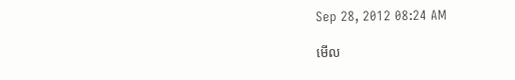Sep 28, 2012 08:24 AM

មើល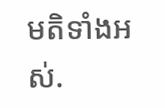មតិទាំងអស់.